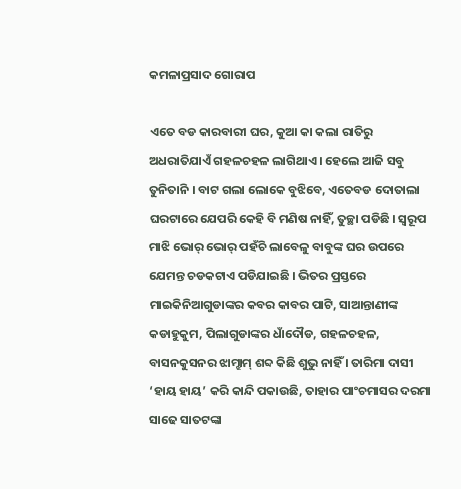କମଳାପ୍ରସାଦ ଗୋରାପ

ଏତେ ବଡ କାରବାରୀ ଘର, କୁଆ କା କଲା ରାତିରୁ ଅଧରାତିଯାଏଁ ଗହଳଚହଳ ଲାଗିଥାଏ । ହେଲେ ଆଜି ସବୁ ତୁନିତାନି । ବାଟ ଗଲା ଲୋକେ ବୁଝିବେ, ଏତେବଡ ଦୋତାଲା ଘରଟାରେ ଯେପରି କେହି ବି ମଣିଷ ନାହିଁ, ତୁଚ୍ଛା ପଡିଛି । ସ୍ୱରୂପ ମାଝି ଭୋର୍ ଭୋର୍ ପହଁଚି ଲାବେଳୁ ବାବୁଙ୍କ ଘର ଉପରେ ଯେମନ୍ତ ଚଡକଟାଏ ପଡିଯାଇଛି । ଭିତର ପ୍ରସ୍ତରେ ମାଇକିନିଆଗୁଡାଙ୍କର କବର କାବର ପାଟି, ସାଆନ୍ତାଣୀଙ୍କ କଡାହୁକୁମ, ପିଲାଗୁଡାଙ୍କର ଧାଁଦୌଡ, ଗହଳଚହଳ, ବାସନକୁସନର ଝାମ୍ଝାମ୍ ଶବ୍ଦ କିଛି ଶୁଭୁ ନାହିଁ । ତାରିମା ଦାସୀ ‘ହାୟ ହାୟ’ କରି କାନ୍ଦି ପକାଉଛି, ତାହାର ପାଂଚମାସର ଦରମା ସାଢେ ସାତଟଙ୍କା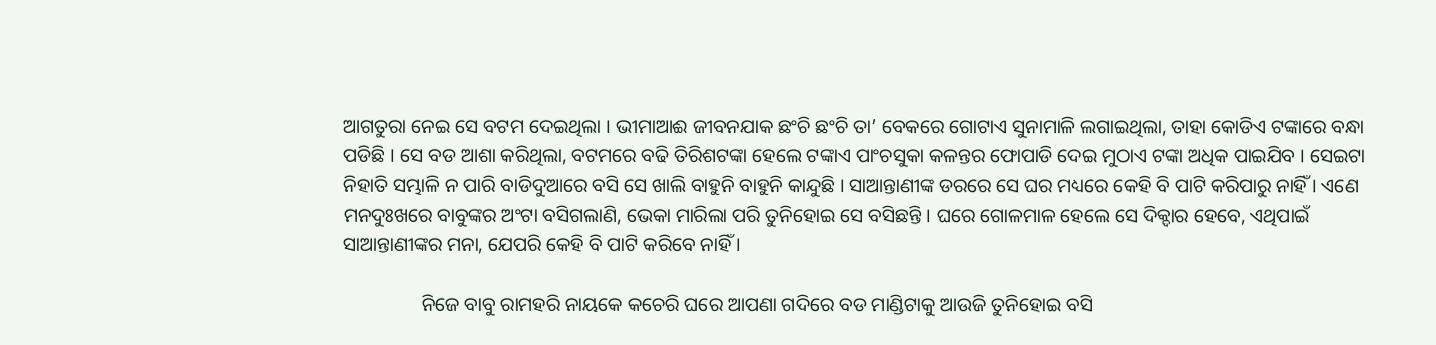ଆଗତୁରା ନେଇ ସେ ବଟମ ଦେଇଥିଲା । ଭୀମାଆଈ ଜୀବନଯାକ ଛଂଚି ଛଂଚି ତା’ ବେକରେ ଗୋଟାଏ ସୁନାମାଳି ଲଗାଇଥିଲା, ତାହା କୋଡିଏ ଟଙ୍କାରେ ବନ୍ଧା ପଡିଛି । ସେ ବଡ ଆଶା କରିଥିଲା, ବଟମରେ ବଢି ତିରିଶଟଙ୍କା ହେଲେ ଟଙ୍କାଏ ପାଂଚସୁକା କଳନ୍ତର ଫୋପାଡି ଦେଇ ମୁଠାଏ ଟଙ୍କା ଅଧିକ ପାଇଯିବ । ସେଇଟା ନିହାତି ସମ୍ଭାଳି ନ ପାରି ବାଡିଦୁଆରେ ବସି ସେ ଖାଲି ବାହୁନି ବାହୁନି କାନ୍ଦୁଛି । ସାଆନ୍ତାଣୀଙ୍କ ଡରରେ ସେ ଘର ମଧ୍ୟରେ କେହି ବି ପାଟି କରିପାରୁ ନାହିଁ । ଏଣେ ମନଦୁଃଖରେ ବାବୁଙ୍କର ଅଂଟା ବସିଗଲାଣି, ଭେକା ମାରିଲା ପରି ତୁନିହୋଇ ସେ ବସିଛନ୍ତି । ଘରେ ଗୋଳମାଳ ହେଲେ ସେ ଦିକ୍ଦାର ହେବେ, ଏଥିପାଇଁ ସାଆନ୍ତାଣୀଙ୍କର ମନା, ଯେପରି କେହି ବି ପାଟି କରିବେ ନାହିଁ ।

                ନିଜେ ବାବୁ ରାମହରି ନାୟକେ କଚେରି ଘରେ ଆପଣା ଗଦିରେ ବଡ ମାଣ୍ଡିଟାକୁ ଆଉଜି ତୁନିହୋଇ ବସି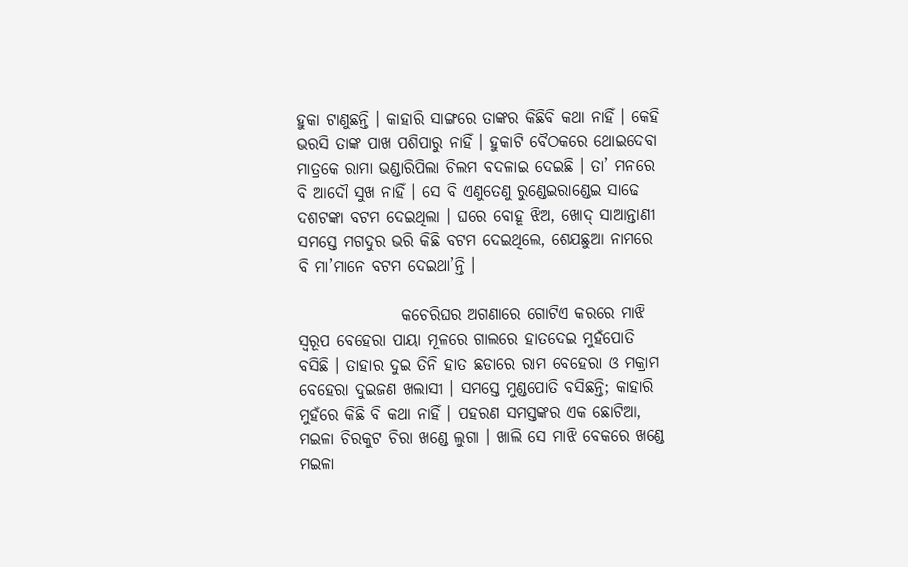ହୁକା ଟାଣୁଛନ୍ତି । କାହାରି ସାଙ୍ଗରେ ତାଙ୍କର କିଛିବି କଥା ନାହିଁ । କେହି ଭରସି ତାଙ୍କ ପାଖ ପଶିପାରୁ ନାହିଁ । ହୁକାଟି ବୈଠକରେ ଥୋଇଦେବା ମାତ୍ରକେ ରାମା ଭଣ୍ଡାରିପିଲା ଚିଲମ ବଦଳାଇ ଦେଇଛି । ତା’ ମନରେ ବି ଆଦୌ ସୁଖ ନାହିଁ । ସେ ବି ଏଣୁତେଣୁ ରୁଣ୍ଡେଇରାଣ୍ଡେଇ ସାଢେ ଦଶଟଙ୍କା ବଟମ ଦେଇଥିଲା । ଘରେ ବୋହୂ ଝିଅ, ଖୋଦ୍ ସାଆନ୍ତାଣୀ ସମସ୍ତେ ମଗଦୁର ଭରି କିଛି ବଟମ ଦେଇଥିଲେ, ଶେଯଛୁଆ ନାମରେ ବି ମା’ମାନେ ବଟମ ଦେଇଥା’ନ୍ତି ।

                କଚେରିଘର ଅଗଣାରେ ଗୋଟିଏ କରରେ ମାଝି ସ୍ୱରୂପ ବେହେରା ପାୟା ମୂଳରେ ଗାଲରେ ହାତଦେଇ ମୁହଁପୋତି ବସିଛି । ତାହାର ଦୁଇ ତିନି ହାତ ଛଡାରେ ରାମ ବେହେରା ଓ ମକ୍ରାମ ବେହେରା ଦୁଇଜଣ ଖଲାସୀ । ସମସ୍ତେ ମୁଣ୍ଡପୋତି ବସିଛନ୍ତି; କାହାରି ମୁହଁରେ କିଛି ବି କଥା ନାହିଁ । ପହରଣ ସମସ୍ତଙ୍କର ଏକ ଛୋଟିଆ, ମଇଳା ଚିରକୁଟ ଚିରା ଖଣ୍ଡେ ଲୁଗା । ଖାଲି ସେ ମାଝି ବେକରେ ଖଣ୍ଡେ ମଇଳା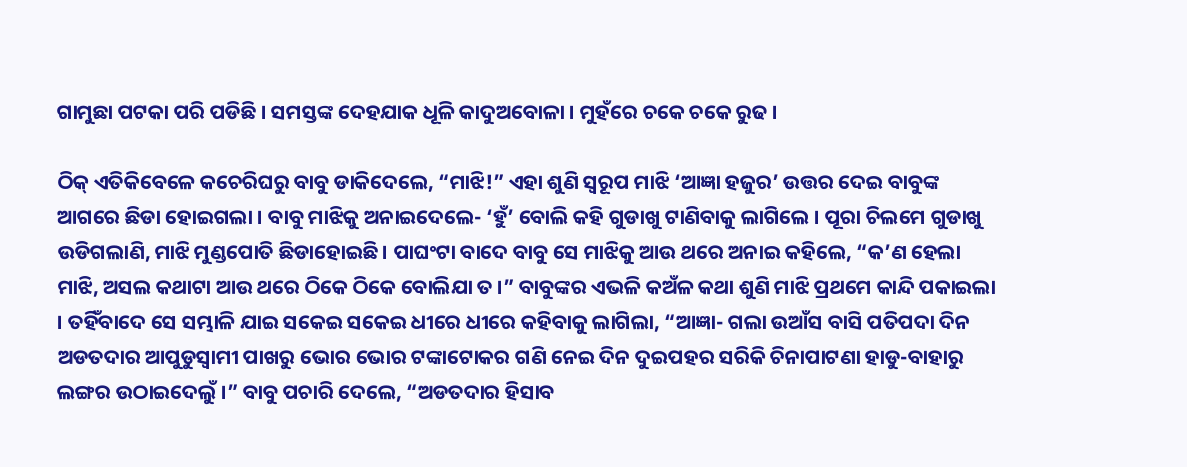ଗାମୁଛା ପଟକା ପରି ପଡିଛି । ସମସ୍ତଙ୍କ ଦେହଯାକ ଧୂଳି କାଦୁଅବୋଳା । ମୁହଁରେ ଚକେ ଚକେ ରୁଢ ।

ଠିକ୍ ଏତିକିବେଳେ କଚେରିଘରୁ ବାବୁ ଡାକିଦେଲେ, “ମାଝି!” ଏହା ଶୁଣି ସ୍ୱରୂପ ମାଝି ‘ଆଜ୍ଞା ହଜୁର’ ଉତ୍ତର ଦେଇ ବାବୁଙ୍କ ଆଗରେ ଛିଡା ହୋଇଗଲା । ବାବୁ ମାଝିକୁ ଅନାଇଦେଲେ- ‘ହୁଁ’ ବୋଲି କହି ଗୁଡାଖୁ ଟାଣିବାକୁ ଲାଗିଲେ । ପୂରା ଚିଲମେ ଗୁଡାଖୁ ଉଡିଗଲାଣି, ମାଝି ମୁଣ୍ଡପୋତି ଛିଡାହୋଇଛି । ପାଘଂଟା ବାଦେ ବାବୁ ସେ ମାଝିକୁ ଆଉ ଥରେ ଅନାଇ କହିଲେ, “କ’ଣ ହେଲା ମାଝି, ଅସଲ କଥାଟା ଆଉ ଥରେ ଠିକେ ଠିକେ ବୋଲିଯା ତ ।” ବାବୁଙ୍କର ଏଭଳି କଅଁଳ କଥା ଶୁଣି ମାଝି ପ୍ରଥମେ କାନ୍ଦି ପକାଇଲା । ତହିଁବାଦେ ସେ ସମ୍ଭାଳି ଯାଇ ସକେଇ ସକେଇ ଧୀରେ ଧୀରେ କହିବାକୁ ଲାଗିଲା, “ଆଜ୍ଞା- ଗଲା ଉଆଁସ ବାସି ପତିପଦା ଦିନ ଅଡତଦାର ଆପୁଡୁସ୍ୱାମୀ ପାଖରୁ ଭୋର ଭୋର ଟଙ୍କାଟୋକର ଗଣି ନେଇ ଦିନ ଦୁଇପହର ସରିକି ଚିନାପାଟଣା ହାଡୁ-ବାହାରୁ ଲଙ୍ଗର ଉଠାଇଦେଲୁଁ ।” ବାବୁ ପଚାରି ଦେଲେ, “ଅଡତଦାର ହିସାବ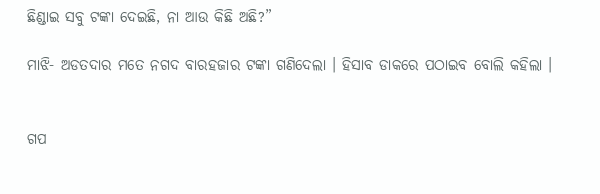ଛିଣ୍ଡାଇ ସବୁ ଟଙ୍କା ଦେଇଛି, ନା ଆଉ କିଛି ଅଛି?”

ମାଝି- ଅଡତଦାର ମତେ ନଗଦ ବାରହଜାର ଟଙ୍କା ଗଣିଦେଲା । ହିସାବ ଡାକରେ ପଠାଇବ ବୋଲି କହିଲା ।


ଗପ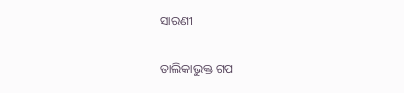ସାରଣୀ

ତାଲିକାଭୁକ୍ତ ଗପ